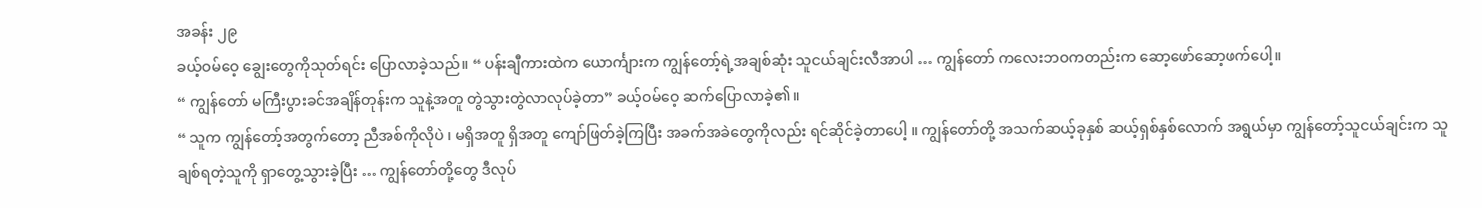အခန်း ၂၉
ခယ့်ဝမ်ဝေ့ ချွေးတွေကိုသုတ်ရင်း ပြောလာခဲ့သည်။ “ ပန်းချီကားထဲက ယောင်္ကျားက ကျွန်တော့်ရဲ့အချစ်ဆုံး သူငယ်ချင်းလီအာပါ … ကျွန်တော် ကလေးဘဝကတည်းက ဆော့ဖော်ဆော့ဖက်ပေါ့။
“ ကျွန်တော် မကြီးပွားခင်အချိန်တုန်းက သူနဲ့အတူ တွဲသွားတွဲလာလုပ်ခဲ့တာ” ခယ့်ဝမ်ဝေ့ ဆက်ပြောလာခဲ့၏။
“ သူက ကျွန်တော့်အတွက်တော့ ညီအစ်ကိုလိုပဲ ၊ မရှိအတူ ရှိအတူ ကျော်ဖြတ်ခဲ့ကြပြီး အခက်အခဲတွေကိုလည်း ရင်ဆိုင်ခဲ့တာပေါ့ ။ ကျွန်တော်တို့ အသက်ဆယ့်ခုနှစ် ဆယ့်ရှစ်နှစ်လောက် အရွယ်မှာ ကျွန်တော့်သူငယ်ချင်းက သူချစ်ရတဲ့သူကို ရှာတွေ့သွားခဲ့ပြီး … ကျွန်တော်တို့တွေ ဒီလုပ်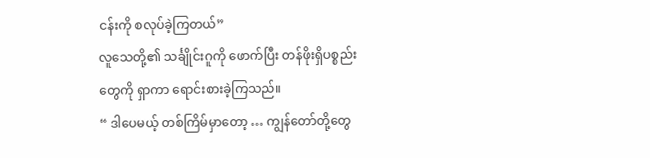ငန်းကို စလုပ်ခဲ့ကြတယ်”
လူသေတို့၏ သင်္ချိုင်းဂူကို ဖောက်ပြီး တန်ဖိုးရှိပစ္စည်းတွေကို ရှာကာ ရောင်းစားခဲ့ကြသည်။
“ ဒါပေမယ့် တစ်ကြိမ်မှာတော့ … ကျွန်တော်တို့တွေ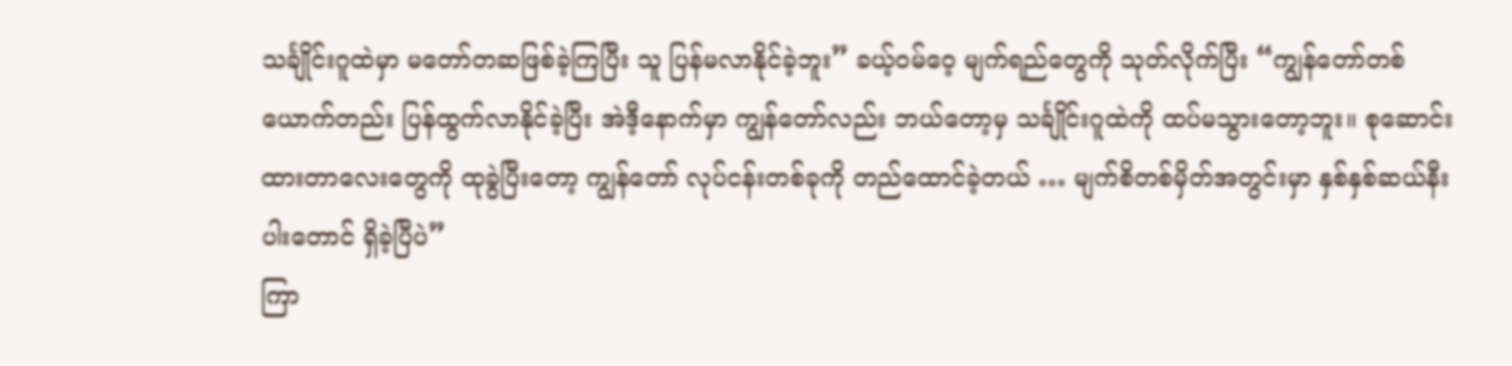သင်္ချိုင်းဂူထဲမှာ မတော်တဆဖြစ်ခဲ့ကြပြီး သူ ပြန်မလာနိုင်ခဲ့ဘူး” ခယ့်ဝမ်ဝေ့ မျက်ရည်တွေကို သုတ်လိုက်ပြီး “ကျွန်တော်တစ်ယောက်တည်း ပြန်ထွက်လာနိုင်ခဲ့ပြီး အဲဒီ့နောက်မှာ ကျွန်တော်လည်း ဘယ်တော့မှ သင်္ချိုင်းဂူထဲကို ထပ်မသွားတော့ဘူး။ စုဆောင်းထားတာလေးတွေကို ထုခွဲပြီးတော့ ကျွန်တော် လုပ်ငန်းတစ်ခုကို တည်ထောင်ခဲ့တယ် … မျက်စိတစ်မှိတ်အတွင်းမှာ နှစ်နှစ်ဆယ်နီးပါးတောင် ရှိခဲ့ပြီပဲ”
ကြာ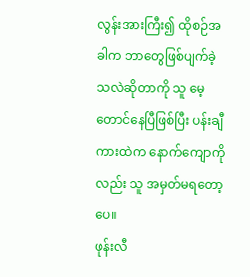လွန်းအားကြီး၍ ထိုစဉ်အခါက ဘာတွေဖြစ်ပျက်ခဲ့သလဲဆိုတာကို သူ မေ့တောင်နေပြီဖြစ်ပြီး ပန်းချီကားထဲက နောက်ကျောကိုလည်း သူ အမှတ်မရတော့ပေ။
ဖုန်းလီ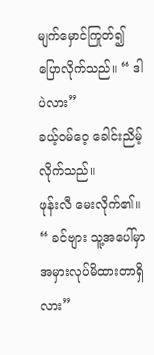မျက်မှောင်ကြုတ်၍ ပြောလိုက်သည်။ “ ဒါပဲလား”
ခယ့်ဝမ်ဝေ့ ခေါင်းညိမ့်လိုက်သည်။
ဖုန်းလီ မေးလိုက်၏။ “ ခင်ဗျား သူ့အပေါ်မှာ အမှားလုပ်မိထားတာရှိလား”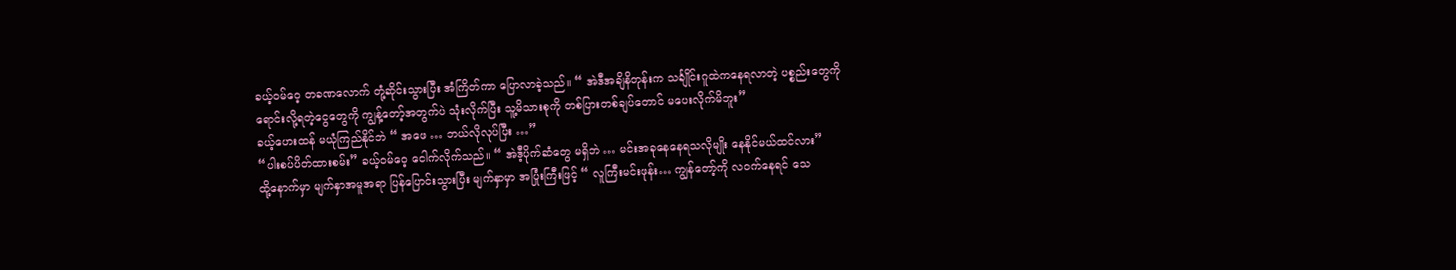ခယ့်ဝမ်ဝေ့ တခဏလောက် တုံ့ဆိုင်းသွားပြီး အံကြိတ်ကာ ပြောလာခဲ့သည်။ “ အဲဒီအချိနိတုန်းက သင်္ချိုင်းဂူထဲကနေရလာတဲ့ ပစ္စည်းတွေကို ရောင်းလို့ရတဲ့ငွေတွေကို ကျွန့်တော့်အတွက်ပဲ သုံးလိုက်ပြီး သူ့မိသားစုကို တစ်ပြားတစ်ချပ်တောင် မပေးလိုက်မိဘူး”
ခယ့်ဟေးထန် မယုံကြည်နိုင်ဘဲ “ အဖေ … ဘယ်လိုလုပ်ပြီး …”
“ပါးစပ်ပိတ်ထားစမ်း” ခယ့်ဝမ်ဝေ့ ငေါက်လိုက်သည်။ “ အဲဒီ့ပိုက်ဆံတွေ မရှိဘဲ … မင်းအခုနေနေရသလိုမျိုး နေနိုင်မယ်ထင်လား”
ထို့နောက်မှာ မျက်နှာအမူအရာ ပြန်ပြောင်းသွားပြီး မျက်နှာမှာ အပြုံးကြီးဖြင့် “ လူကြီးမင်းဖုန်း… ကျွန်တော့်ကို လဝက်နေရင် သေ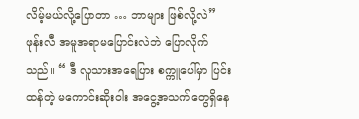လိမ့်မယ်လို့ပြောတာ … ဘာများ ဖြစ်လို့လဲ”
ဖုန်းလီ အမူအရာမပြောင်းလဲဘဲ ပြောလိုက်သည်။ “ ဒီ လူသားအရေပြား စက္ကူပေါ်မှာ ပြင်းထန်တဲ့ မကောင်းဆိုးဝါး အငွေ့အသက်တွေရှိနေ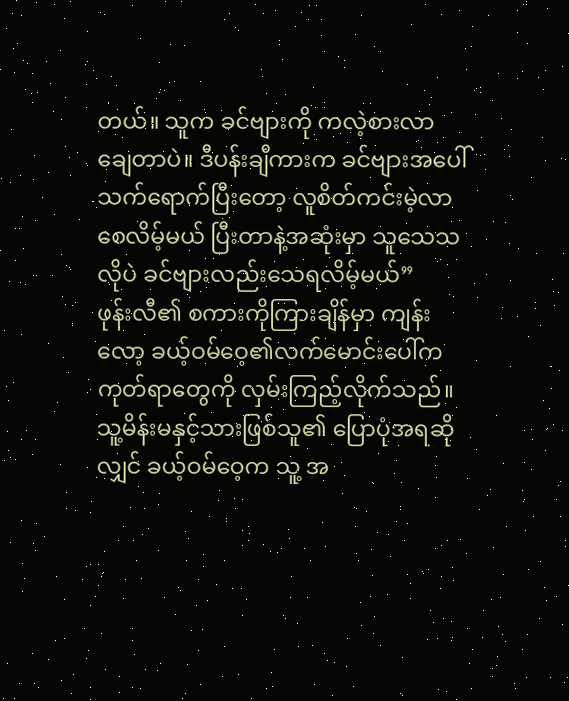တယ်။ သူက ခင်ဗျားကို ကလဲ့စားလာချေတာပဲ။ ဒီပန်းချီကားက ခင်ဗျားအပေါ် သက်ရောက်ပြီးတော့ လူစိတ်ကင်းမဲ့လာစေလိမ့်မယ် ပြီးတာနဲ့အဆုံးမှာ သူသေသလိုပဲ ခင်ဗျားလည်းသေရလိမ့်မယ်”
ဖုန်းလီ၏ စကားကိုကြားချိန်မှာ ကျန်းလော့ ခယ့်ဝမ်ဝေ့၏လက်မောင်းပေါ်က ကုတ်ရာတွေကို လှမ်းကြည့်လိုက်သည်။
သူ့မိန်းမနှင့်သားဖြစ်သူ၏ ပြောပုံအရဆိုလျှင် ခယ့်ဝမ်ဝေ့က သူ့ အ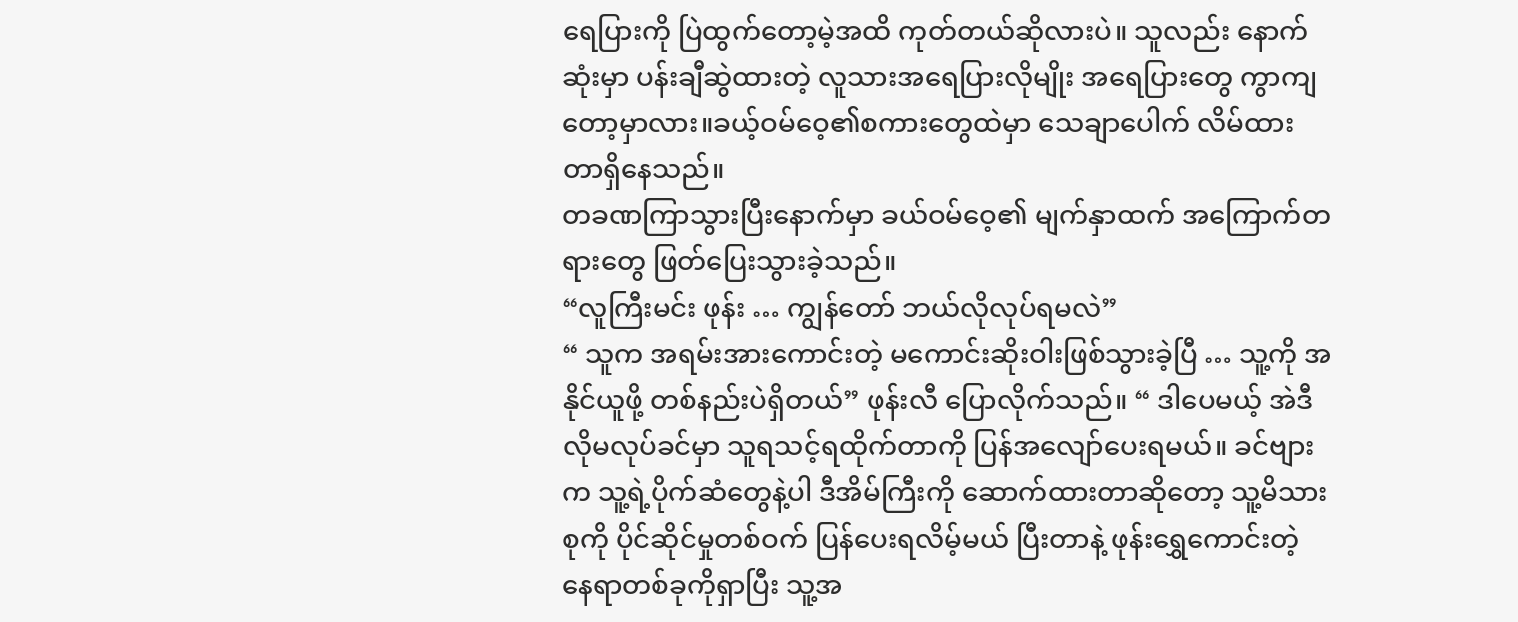ရေပြားကို ပြဲထွက်တော့မဲ့အထိ ကုတ်တယ်ဆိုလားပဲ။ သူလည်း နောက်ဆုံးမှာ ပန်းချီဆွဲထားတဲ့ လူသားအရေပြားလိုမျိုး အရေပြားတွေ ကွာကျတော့မှာလား။ခယ့်ဝမ်ဝေ့၏စကားတွေထဲမှာ သေချာပေါက် လိမ်ထားတာရှိနေသည်။
တခဏကြာသွားပြီးနောက်မှာ ခယ်ဝမ်ဝေ့၏ မျက်နှာထက် အကြောက်တရားတွေ ဖြတ်ပြေးသွားခဲ့သည်။
“လူကြီးမင်း ဖုန်း … ကျွန်တော် ဘယ်လိုလုပ်ရမလဲ”
“ သူက အရမ်းအားကောင်းတဲ့ မကောင်းဆိုးဝါးဖြစ်သွားခဲ့ပြီ … သူ့ကို အနိုင်ယူဖို့ တစ်နည်းပဲရှိတယ်” ဖုန်းလီ ပြောလိုက်သည်။ “ ဒါပေမယ့် အဲဒီလိုမလုပ်ခင်မှာ သူရသင့်ရထိုက်တာကို ပြန်အလျော်ပေးရမယ်။ ခင်ဗျားက သူ့ရဲ့ပိုက်ဆံတွေနဲ့ပါ ဒီအိမ်ကြီးကို ဆောက်ထားတာဆိုတော့ သူ့မိသားစုကို ပိုင်ဆိုင်မှုတစ်ဝက် ပြန်ပေးရလိမ့်မယ် ပြီးတာနဲ့ ဖုန်းရွှေကောင်းတဲ့ နေရာတစ်ခုကိုရှာပြီး သူ့အ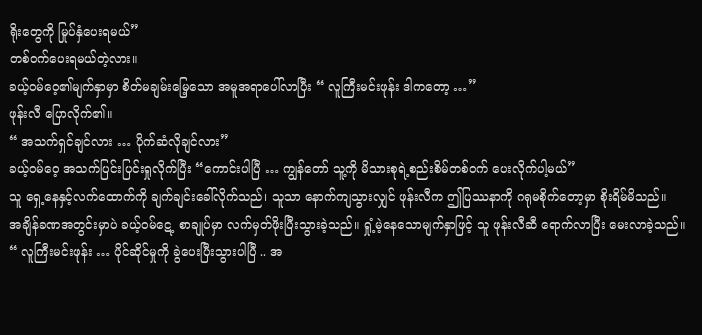ရိုးတွေကို မြုပ်နှံပေးရမယ်”
တစ်ဝက်ပေးရမယ်တဲ့လား။
ခယ့်ဝမ်ဝေ့၏မျက်နှာမှာ စိတ်မချမ်းမြေ့သော အမူအရာပေါ်လာပြီး “ လူကြီးမင်းဖုန်း ဒါကတော့ …”
ဖုန်းလီ ပြောလိုက်၏။
“ အသက်ရှင်ချင်လား … ပိုက်ဆံလိုချင်လား”
ခယ့်ဝမ်ဝေ့ အသက်ပြင်းပြင်းရှုလိုက်ပြီး “ကောင်းပါပြီ … ကျွန်တော် သူ့ကို မိသားစုရဲ့စည်းစိမ်တစ်ဝက် ပေးလိုက်ပါ့မယ်”
သူ ရှေ့နေနှင့်လက်ထောက်ကို ချက်ချင်းခေါ်လိုက်သည်၊ သူသာ နောက်ကျသွားလျှင် ဖုန်းလီက ဤပြဿနာကို ဂရုမစိုက်တော့မှာ စိုးရိမ်မိသည်။
အချိန်ခဏအတွင်းမှာပဲ ခယ့်ဝမ်ဋေ့ စာချုပ်မှာ လက်မှတ်ဖိုးပြီးသွားခဲ့သည်။ ရှုံ့မဲ့နေသောမျက်နှာဖြင့် သူ ဖုန်းလီဆီ ရောက်လာပြီး မေးလာခဲ့သည်။
“ လူကြီးမင်းဖုန်း … ပိုင်ဆိုင်မှုကို ခွဲပေးပြီးသွားပါပြီ .. အ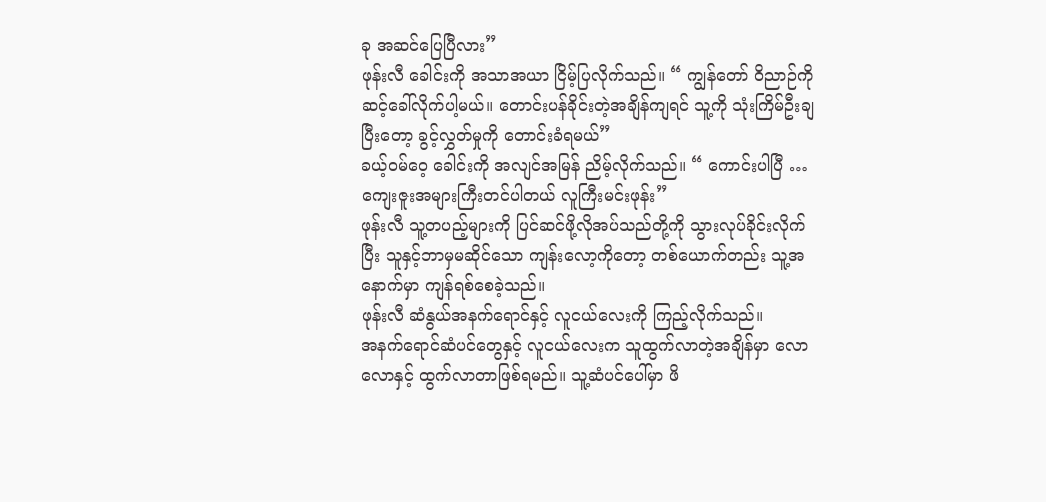ခု အဆင်ပြေပြီလား”
ဖုန်းလီ ခေါင်းကို အသာအယာ ငြိမ့်ပြလိုက်သည်။ “ ကျွန်တော် ဝိညာဉ်ကို ဆင့်ခေါ်လိုက်ပါ့မယ်။ တောင်းပန်ခိုင်းတဲ့အချိန်ကျရင် သူ့ကို သုံးကြိမ်ဦးချပြီးတော့ ခွင့်လွှတ်မှုကို တောင်းခံရမယ်”
ခယ့်ဝမ်ဝေ့ ခေါင်းကို အလျင်အမြန် ညိမ့်လိုက်သည်။ “ ကောင်းပါပြီ … ကျေးဇူးအများကြီးတင်ပါတယ် လူကြီးမင်းဖုန်း”
ဖုန်းလီ သူ့တပည့်များကို ပြင်ဆင်ဖို့လိုအပ်သည်တို့ကို သွားလုပ်ခိုင်းလိုက်ပြီး သူနှင့်ဘာမှမဆိုင်သော ကျန်းလော့ကိုတော့ တစ်ယောက်တည်း သူ့အနောက်မှာ ကျန်ရစ်စေခဲ့သည်။
ဖုန်းလီ ဆံနွယ်အနက်ရောင်နှင့် လူငယ်လေးကို ကြည့်လိုက်သည်။
အနက်ရောင်ဆံပင်တွေနှင့် လူငယ်လေးက သူထွက်လာတဲ့အချိန်မှာ လောလောနှင့် ထွက်လာတာဖြစ်ရမည်။ သူ့ဆံပင်ပေါ်မှာ ဖိ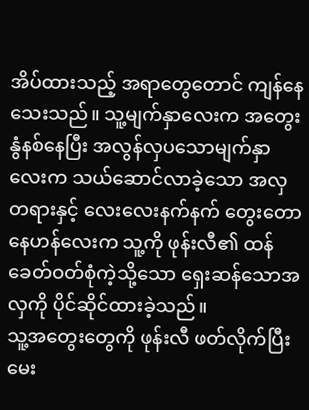အိပ်ထားသည့် အရာတွေတောင် ကျန်နေသေးသည်။ သူ့မျက်နှာလေးက အတွေးနွံနစ်နေပြီး အလွန်လှပသောမျက်နှာလေးက သယ်ဆောင်လာခဲ့သော အလှတရားနှင့် လေးလေးနက်နက် တွေးတောနေဟန်လေးက သူ့ကို ဖုန်းလီ၏ ထန်ခေတ်ဝတ်စုံကဲ့သို့သော ရှေးဆန်သောအလှကို ပိုင်ဆိုင်ထားခဲ့သည်။
သူ့အတွေးတွေကို ဖုန်းလီ ဖတ်လိုက်ပြီး မေး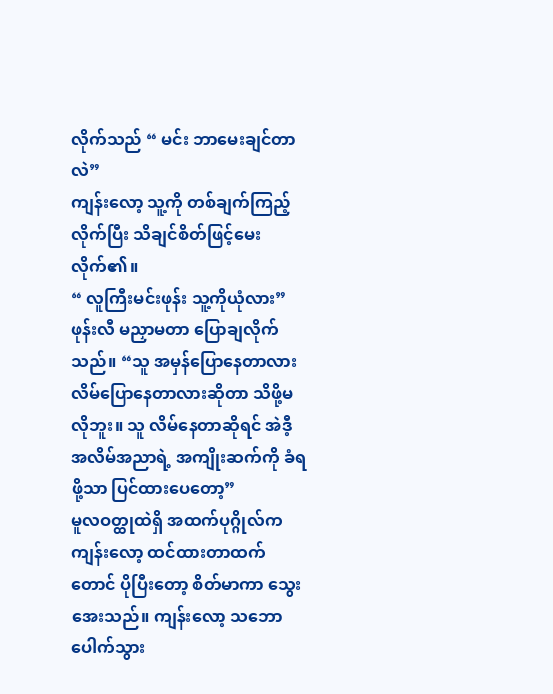လိုက်သည် “ မင်း ဘာမေးချင်တာလဲ”
ကျန်းလော့ သူ့ကို တစ်ချက်ကြည့်လိုက်ပြီး သိချင်စိတ်ဖြင့်မေးလိုက်၏။
“ လူကြီးမင်းဖုန်း သူ့ကိုယုံလား”
ဖုန်းလီ မညှာမတာ ပြောချလိုက်သည်။ “သူ အမှန်ပြောနေတာလား လိမ်ပြောနေတာလားဆိုတာ သိဖို့မလိုဘူး။ သူ လိမ်နေတာဆိုရင် အဲဒီ့ အလိမ်အညာရဲ့ အကျိုးဆက်ကို ခံရဖို့သာ ပြင်ထားပေတော့”
မူလဝတ္ထုထဲရှိ အထက်ပုဂ္ဂိုလ်က ကျန်းလော့ ထင်ထားတာထက်တောင် ပိုပြီးတော့ စိတ်မာကာ သွေးအေးသည်။ ကျန်းလော့ သဘောပေါက်သွား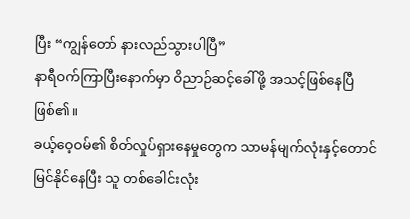ပြီး “ကျွန်တော် နားလည်သွားပါပြီ”
နာရီဝက်ကြာပြီးနောက်မှာ ဝိညာဉ်ဆင့်ခေါ်ဖို့ အသင့်ဖြစ်နေပြီဖြစ်၏။
ခယ့်ဝေ့ဝမ်၏ စိတ်လှုပ်ရှားနေမှုတွေက သာမန်မျက်လုံးနှင့်တောင် မြင်နိုင်နေပြီး သူ တစ်ခေါင်းလုံး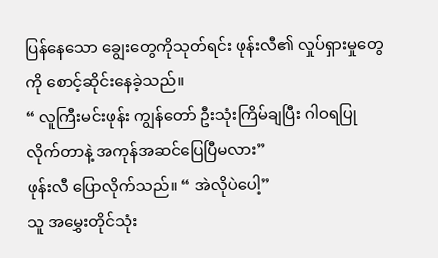ပြန်နေသော ချွေးတွေကိုသုတ်ရင်း ဖုန်းလီ၏ လှုပ်ရှားမှုတွေကို စောင့်ဆိုင်းနေခဲ့သည်။
“ လူကြီးမင်းဖုန်း ကျွန်တော် ဦးသုံးကြိမ်ချပြီး ဂါဝရပြုလိုက်တာနဲ့ အကုန်အဆင်ပြေပြီမလား”
ဖုန်းလီ ပြောလိုက်သည်။ “ အဲလိုပဲပေါ့”
သူ အမွှေးတိုင်သုံး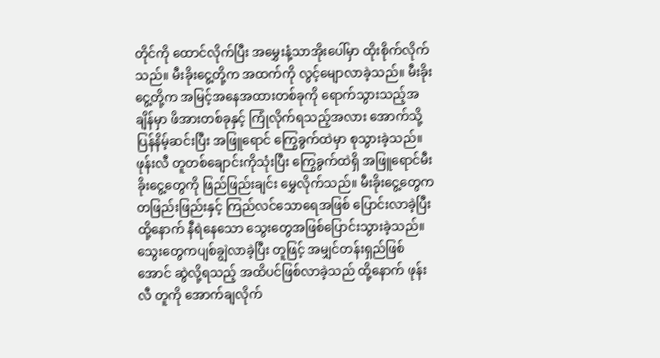တိုင်ကို ထောင်လိုက်ပြီး အမွှေးနံ့သာအိုးပေါ်မှာ ထိုးစိုက်လိုက်သည်။ မီးခိုးငွေ့တို့က အထက်ကို လွင့်မျောလာခဲ့သည်။ မီးခိုးငွေ့တို့က အမြင့်အနေအထားတစ်ခုကို ရောက်သွားသည့်အချိန်မှာ ဖိအားတစ်ခုနှင့် ကြုံလိုက်ရသည့်အလား အောက်သို့ပြန်နိမ့်ဆင်းပြီး အဖြူရောင် ကြွေခွက်ထဲမှာ စုသွားခဲ့သည်။
ဖုန်းလီ တူတစ်ချောင်းကိုသုံးပြီး ကြွေခွက်ထဲရှိ အဖြူရောင်မီးခိုးငွေ့တွေကို ဖြည်ဖြည်းချင်း မွှေလိုက်သည်။ မီးခိုးငွေ့တွေက တဖြည်းဖြည်းနှင့် ကြည်လင်သောရေအဖြစ် ပြောင်းလာခဲ့ပြီး ထို့နောက် နီရဲနေသော သွေးတွေအဖြစ်ပြောင်းသွားခဲ့သည်။
သွေးတွေကပျစ်ချွဲလာခဲ့ပြီး တူဖြင့် အမျှင်တန်းရှည်ဖြစ်အောင် ဆွဲလို့ရသည့် အထိပင်ဖြစ်လာခဲ့သည် ထို့နောက် ဖုန်းလီ တူကို အောက်ချလိုက်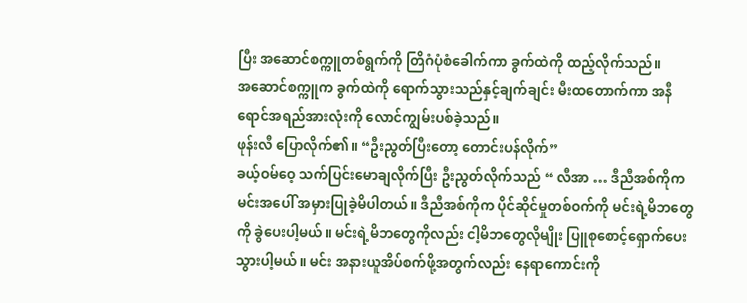ပြီး အဆောင်စက္ကူတစ်ရွက်ကို တြိဂံပုံစံခေါက်ကာ ခွက်ထဲကို ထည့်လိုက်သည်။
အဆောင်စက္ကူက ခွက်ထဲကို ရောက်သွားသည်နှင့်ချက်ချင်း မီးထတောက်ကာ အနီရောင်အရည်အားလုံးကို လောင်ကျွမ်းပစ်ခဲ့သည်။
ဖုန်းလီ ပြောလိုက်၏။ “ဦးညွတ်ပြီးတော့ တောင်းပန်လိုက်”
ခယ့်ဝမ်ဝေ့ သက်ပြင်းမောချလိုက်ပြီး ဦးညွတ်လိုက်သည် “ လီအာ … ဒီညီအစ်ကိုက မင်းအပေါ် အမှားပြုခဲ့မိပါတယ်။ ဒီညီအစ်ကိုက ပိုင်ဆိုင်မှုတစ်ဝက်ကို မင်းရဲ့မိဘတွေကို ခွဲပေးပါ့မယ်။ မင်းရဲ့မိဘတွေကိုလည်း ငါ့မိဘတွေလိုမျိုး ပြူစုစောင့်ရှောက်ပေးသွားပါ့မယ်။ မင်း အနားယူအိပ်စက်ဖို့အတွက်လည်း နေရာကောင်းကို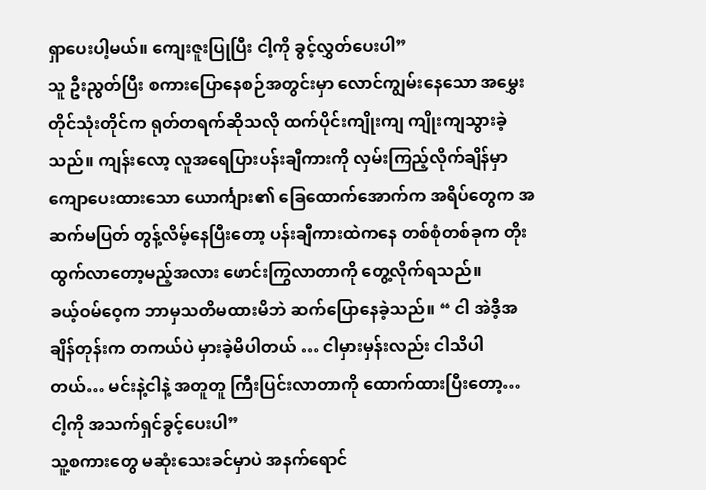ရှာပေးပါ့မယ်။ ကျေးဇူးပြုပြီး ငါ့ကို ခွင့်လွှတ်ပေးပါ”
သူ ဦးညွတ်ပြီး စကားပြောနေစဉ်အတွင်းမှာ လောင်ကျွမ်းနေသော အမွှေးတိုင်သုံးတိုင်က ရုတ်တရက်ဆိုသလို ထက်ပိုင်းကျိုးကျ ကျိုးကျသွားခဲ့သည်။ ကျန်းလော့ လူအရေပြားပန်းချီကားကို လှမ်းကြည့်လိုက်ချိန်မှာ ကျောပေးထားသော ယောင်္ကျား၏ ခြေထောက်အောက်က အရိပ်တွေက အဆက်မပြတ် တွန့်လိမ့်နေပြီးတော့ ပန်းချီကားထဲကနေ တစ်စုံတစ်ခုက တိုးထွက်လာတော့မည့်အလား ဖောင်းကြွလာတာကို တွေ့လိုက်ရသည်။
ခယ့်ဝမ်ဝေ့က ဘာမှသတိမထားမိဘဲ ဆက်ပြောနေခဲ့သည်။ “ ငါ အဲဒီ့အချိန်တုန်းက တကယ်ပဲ မှားခဲ့မိပါတယ် … ငါမှားမှန်းလည်း ငါသိပါတယ်… မင်းနဲ့ငါနဲ့ အတူတူ ကြီးပြင်းလာတာကို ထောက်ထားပြီးတော့… ငါ့ကို အသက်ရှင်ခွင့်ပေးပါ”
သူ့စကားတွေ မဆုံးသေးခင်မှာပဲ အနက်ရောင်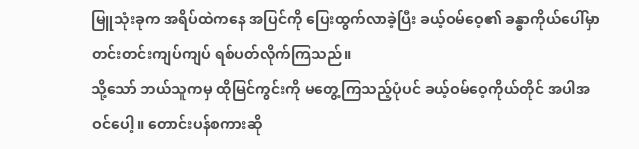မြူသုံးခုက အရိပ်ထဲကနေ အပြင်ကို ပြေးထွက်လာခဲ့ပြီး ခယ့်ဝမ်ဝေ့၏ ခန္ဓာကိုယ်ပေါ်မှာ တင်းတင်းကျပ်ကျပ် ရစ်ပတ်လိုက်ကြသည်။
သို့သော် ဘယ်သူကမှ ထိုမြင်ကွင်းကို မတွေ့ကြသည့်ပုံပင် ခယ့်ဝမ်ဝေ့ကိုယ်တိုင် အပါအဝင်ပေါ့။ တောင်းပန်စကားဆို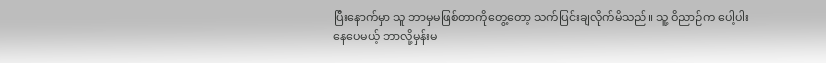ပြီးနောက်မှာ သူ ဘာမှမဖြစ်တာကိုတွေ့တော့ သက်ပြင်းချလိုက်မိသည်။ သူ့ ဝိညာဉ်က ပေါ့ပါးနေပေမယ့် ဘာလို့မှန်းမ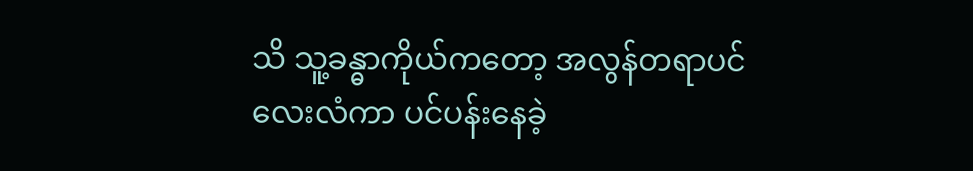သိ သူ့ခန္ဓာကိုယ်ကတော့ အလွန်တရာပင်လေးလံကာ ပင်ပန်းနေခဲ့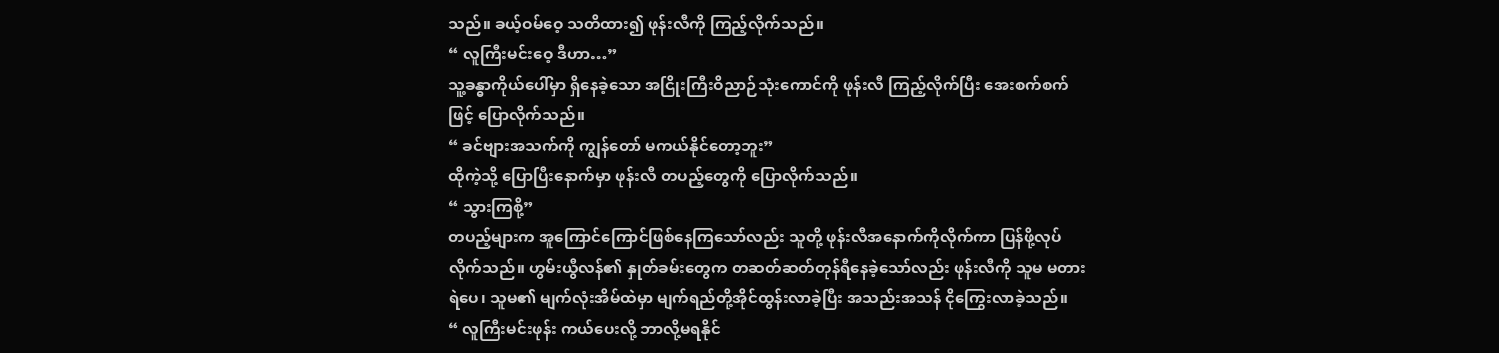သည်။ ခယ့်ဝမ်ဝေ့ သတိထား၍ ဖုန်းလီကို ကြည့်လိုက်သည်။
“ လူကြီးမင်းဝေ့ ဒီဟာ…”
သူ့ခန္ဓာကိုယ်ပေါ်မှာ ရှိနေခဲ့သော အငြိုးကြီးဝိညာဉ်သုံးကောင်ကို ဖုန်းလီ ကြည့်လိုက်ပြီး အေးစက်စက်ဖြင့် ပြောလိုက်သည်။
“ ခင်ဗျားအသက်ကို ကျွန်တော် မကယ်နိုင်တော့ဘူး”
ထိုကဲ့သို့ ပြောပြီးနောက်မှာ ဖုန်းလီ တပည့်တွေကို ပြောလိုက်သည်။
“ သွားကြစို့”
တပည့်များက အူကြောင်ကြောင်ဖြစ်နေကြသော်လည်း သူတို့ ဖုန်းလီအနောက်ကိုလိုက်ကာ ပြန်ဖို့လုပ်လိုက်သည်။ ဟွမ်းယွီလန်၏ နှုတ်ခမ်းတွေက တဆတ်ဆတ်တုန်ရီနေခဲ့သော်လည်း ဖုန်းလီကို သူမ မတားရဲပေ၊ သူမ၏ မျက်လုံးအိမ်ထဲမှာ မျက်ရည်တို့အိုင်ထွန်းလာခဲ့ပြီး အသည်းအသန် ငိုကြွေးလာခဲ့သည်။
“ လူကြီးမင်းဖုန်း ကယ်ပေးလို့ ဘာလို့မရနိုင်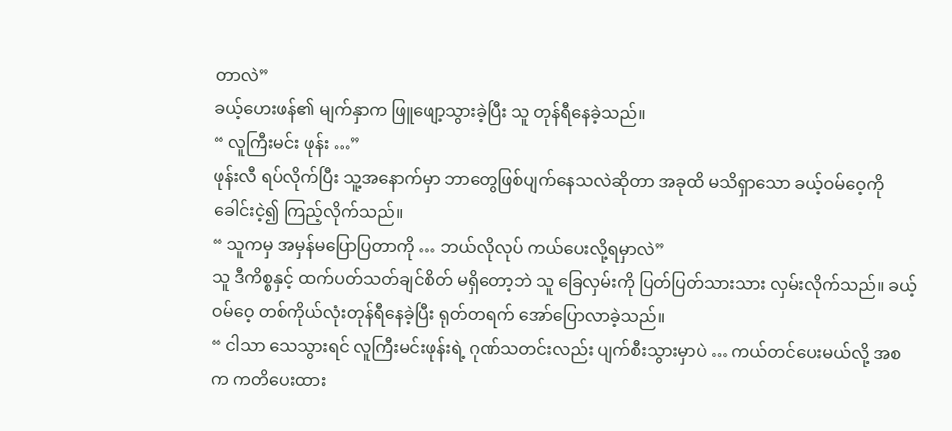တာလဲ”
ခယ့်ဟေးဖန်၏ မျက်နှာက ဖြူဖျော့သွားခဲ့ပြီး သူ တုန်ရီနေခဲ့သည်။
“ လူကြီးမင်း ဖုန်း …”
ဖုန်းလီ ရပ်လိုက်ပြီး သူ့အနောက်မှာ ဘာတွေဖြစ်ပျက်နေသလဲဆိုတာ အခုထိ မသိရှာသော ခယ့်ဝမ်ဝေ့ကို ခေါင်းငဲ့၍ ကြည့်လိုက်သည်။
“ သူကမှ အမှန်မပြောပြတာကို … ဘယ်လိုလုပ် ကယ်ပေးလို့ရမှာလဲ”
သူ ဒီကိစ္စနှင့် ထက်ပတ်သတ်ချင်စိတ် မရှိတော့ဘဲ သူ ခြေလှမ်းကို ပြတ်ပြတ်သားသား လှမ်းလိုက်သည်။ ခယ့်ဝမ်ဝေ့ တစ်ကိုယ်လုံးတုန်ရီနေခဲ့ပြီး ရုတ်တရက် အော်ပြောလာခဲ့သည်။
“ ငါသာ သေသွားရင် လူကြီးမင်းဖုန်းရဲ့ ဂုဏ်သတင်းလည်း ပျက်စီးသွားမှာပဲ … ကယ်တင်ပေးမယ်လို့ အစက ကတိပေးထား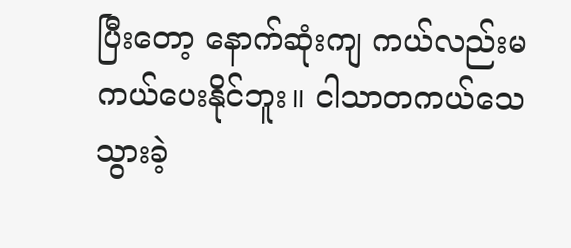ပြီးတော့ နောက်ဆုံးကျ ကယ်လည်းမကယ်ပေးနိုင်ဘူး။ ငါသာတကယ်သေသွားခဲ့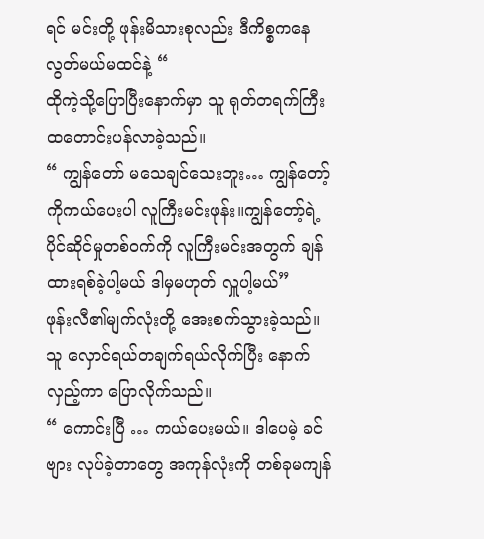ရင် မင်းတို့ ဖုန်းမိသားစုလည်း ဒီကိစ္စကနေ လွတ်မယ်မထင်နဲ့ “
ထိုကဲ့သို့ပြောပြီးနောက်မှာ သူ ရုတ်တရက်ကြီး ထတောင်းပန်လာခဲ့သည်။
“ ကျွန်တော် မသေချင်သေးဘူး… ကျွန်တော့်ကိုကယ်ပေးပါ လူကြီးမင်းဖုန်း။ကျွန်တော့်ရဲ့ ပိုင်ဆိုင်မှုတစ်ဝက်ကို လူကြီးမင်းအတွက် ချန်ထားရစ်ခဲ့ပါ့မယ် ဒါမှမဟုတ် လှူပါ့မယ်”
ဖုန်းလီ၏မျက်လုံးတို့ အေးစက်သွားခဲ့သည်။
သူ လှောင်ရယ်တချက်ရယ်လိုက်ပြီး နောက်လှည့်ကာ ပြောလိုက်သည်။
“ ကောင်းပြီ … ကယ်ပေးမယ်။ ဒါပေမဲ့ ခင်ဗျား လုပ်ခဲ့တာတွေ အကုန်လုံးကို တစ်ခုမကျန်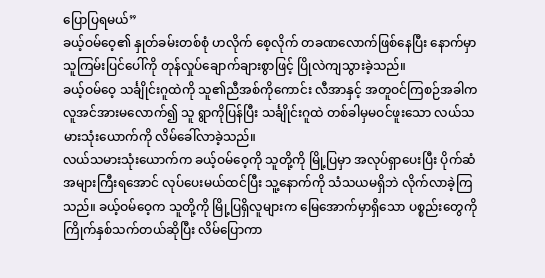ပြောပြရမယ်”
ခယ့်ဝမ်ဝေ့၏ နှုတ်ခမ်းတစ်စုံ ဟလိုက် စေ့လိုက် တခဏလောက်ဖြစ်နေပြီး နောက်မှာ သူကြမ်းပြင်ပေါ်ကို တုန်လှုပ်ချောက်ချားစွာဖြင့် ပြိုလဲကျသွားခဲ့သည်။
ခယ့်ဝမ်ဝေ့ သင်္ချိုင်းဂူထဲကို သူ၏ညီအစ်ကိုကောင်း လီအာနှင့် အတူဝင်ကြစဉ်အခါက လူအင်အားမလောက်၍ သူ ရွာကိုပြန်ပြီး သင်္ချိုင်းဂူထဲ တစ်ခါမှမဝင်ဖူးသော လယ်သမားသုံးယောက်ကို လိမ်ခေါ်လာခဲ့သည်။
လယ်သမားသုံးယောက်က ခယ့်ဝမ်ဝေ့ကို သူတို့ကို မြို့ပြမှာ အလုပ်ရှာပေးပြီး ပိုက်ဆံအများကြီးရအောင် လုပ်ပေးမယ်ထင်ပြီး သူ့နောက်ကို သံသယမရှိဘဲ လိုက်လာခဲ့ကြသည်။ ခယ့်ဝမ်ဝေ့က သူတို့ကို မြို့ပြရှိလူများက မြေအောက်မှာရှိသော ပစ္စည်းတွေကို ကြိုက်နှစ်သက်တယ်ဆိုပြီး လိမ်ပြောကာ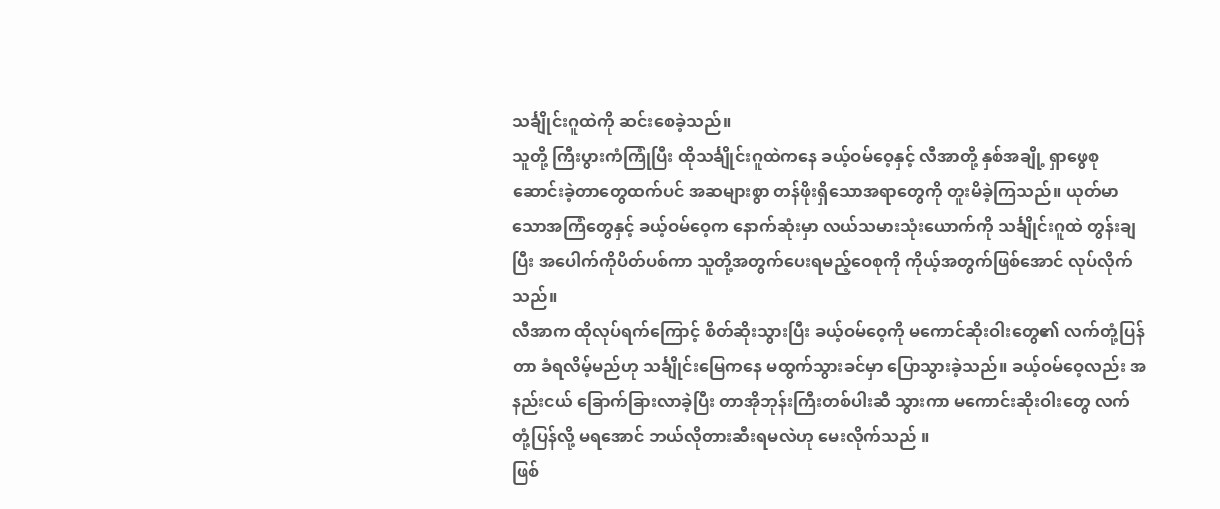သင်္ချိုင်းဂူထဲကို ဆင်းစေခဲ့သည်။
သူတို့ ကြီးပွားကံကြုံပြီး ထိုသင်္ချိုင်းဂူထဲကနေ ခယ့်ဝမ်ဝေ့နှင့် လီအာတို့ နှစ်အချို့ ရှာဖွေစုဆောင်းခဲ့တာတွေထက်ပင် အဆများစွာ တန်ဖိုးရှိသောအရာတွေကို တူးမိခဲ့ကြသည်။ ယုတ်မာသောအကြံတွေနှင့် ခယ့်ဝမ်ဝေ့က နောက်ဆုံးမှာ လယ်သမားသုံးယောက်ကို သင်္ချိုင်းဂူထဲ တွန်းချပြီး အပေါက်ကိုပိတ်ပစ်ကာ သူတို့အတွက်ပေးရမည့်ဝေစုကို ကိုယ့်အတွက်ဖြစ်အောင် လုပ်လိုက်သည်။
လီအာက ထိုလုပ်ရက်ကြောင့် စိတ်ဆိုးသွားပြီး ခယ့်ဝမ်ဝေ့ကို မကောင်ဆိုးဝါးတွေ၏ လက်တုံ့ပြန်တာ ခံရလိမ့်မည်ဟု သင်္ချိုင်းမြေကနေ မထွက်သွားခင်မှာ ပြောသွားခဲ့သည်။ ခယ့်ဝမ်ဝေ့လည်း အနည်းငယ် ခြောက်ခြားလာခဲ့ပြီး တာအိုဘုန်းကြီးတစ်ပါးဆီ သွားကာ မကောင်းဆိုးဝါးတွေ လက်တုံ့ပြန်လို့ မရအောင် ဘယ်လိုတားဆီးရမလဲဟု မေးလိုက်သည် ။
ဖြစ်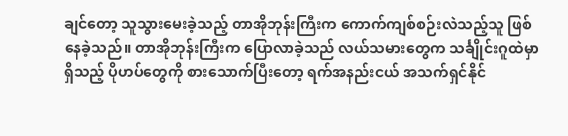ချင်တော့ သူသွားမေးခဲ့သည့် တာအိုဘုန်းကြီးက ကောက်ကျစ်စဉ်းလဲသည့်သူ ဖြစ်နေခဲ့သည်။ တာအိုဘုန်းကြီးက ပြောလာခဲ့သည် လယ်သမားတွေက သင်္ချိုင်းဂူထဲမှာရှိသည့် ပိုဟပ်တွေကို စားသောက်ပြီးတော့ ရက်အနည်းငယ် အသက်ရှင်နိုင်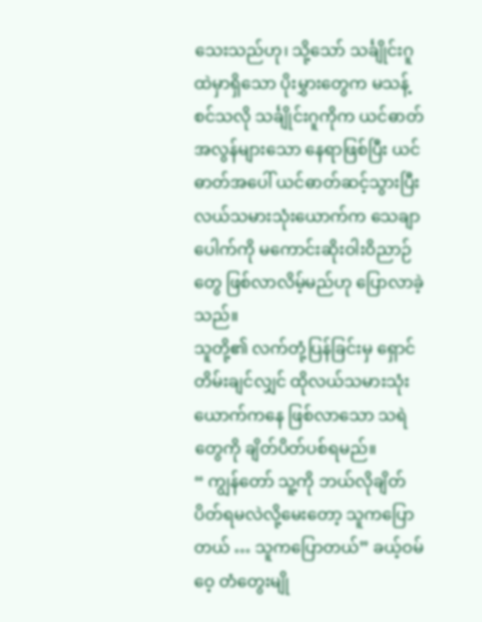သေးသည်ဟု၊ သို့သော် သင်္ချိုင်းဂူထဲမှာရှိသော ပိုးမွှားတွေက မသန့်စင်သလို သင်္ချိုင်းဂူကိုက ယင်ဓာတ်အလွန်များသော နေရာဖြစ်ပြီး ယင်ဓာတ်အပေါ် ယင်ဓာတ်ဆင့်သွားပြီး လယ်သမားသုံးယောက်က သေချာပေါက်ကို မကောင်းဆိုးဝါးဝိညာဉ်တွေ ဖြစ်လာလိမ့်မည်ဟု ပြောလာခဲ့သည်။
သူတို့၏ လက်တုံ့ပြန်ခြင်းမှ ရှောင်တိမ်းချင်လျှင် ထိုလယ်သမားသုံးယောက်ကနေ ဖြစ်လာသော သရဲတွေကို ချိတ်ပိတ်ပစ်ရမည်။
“ ကျွန်တော် သူ့ကို ဘယ်လိုချိတ်ပိတ်ရမလဲလို့မေးတော့ သူကပြောတယ် … သူကပြောတယ်” ခယ့်ဝမ်ဝေ့ တံတွေးမျို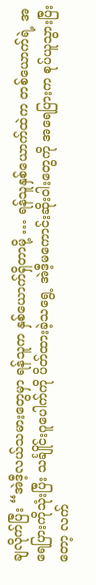ချလိုက်ပြီး “အဲဒီ့လယ်သမားတွေမှာ ရန်သူက နှစ်ယောက်ရှိတာမို့ … ရန်သူနှစ်ယောက်ထဲက တစ်ယောက်ရဲ့ အရေပြားကိုသုံးပြီး သင်္ချိုင်းဂူပေါက်ကို ပိတ်ထားခဲ့သရွေ့ အဲဒီ့မကောင်းဆိုးဝါးတွေကို အရေပြားက စုပ်ယူသွားပြီးတော့ လက်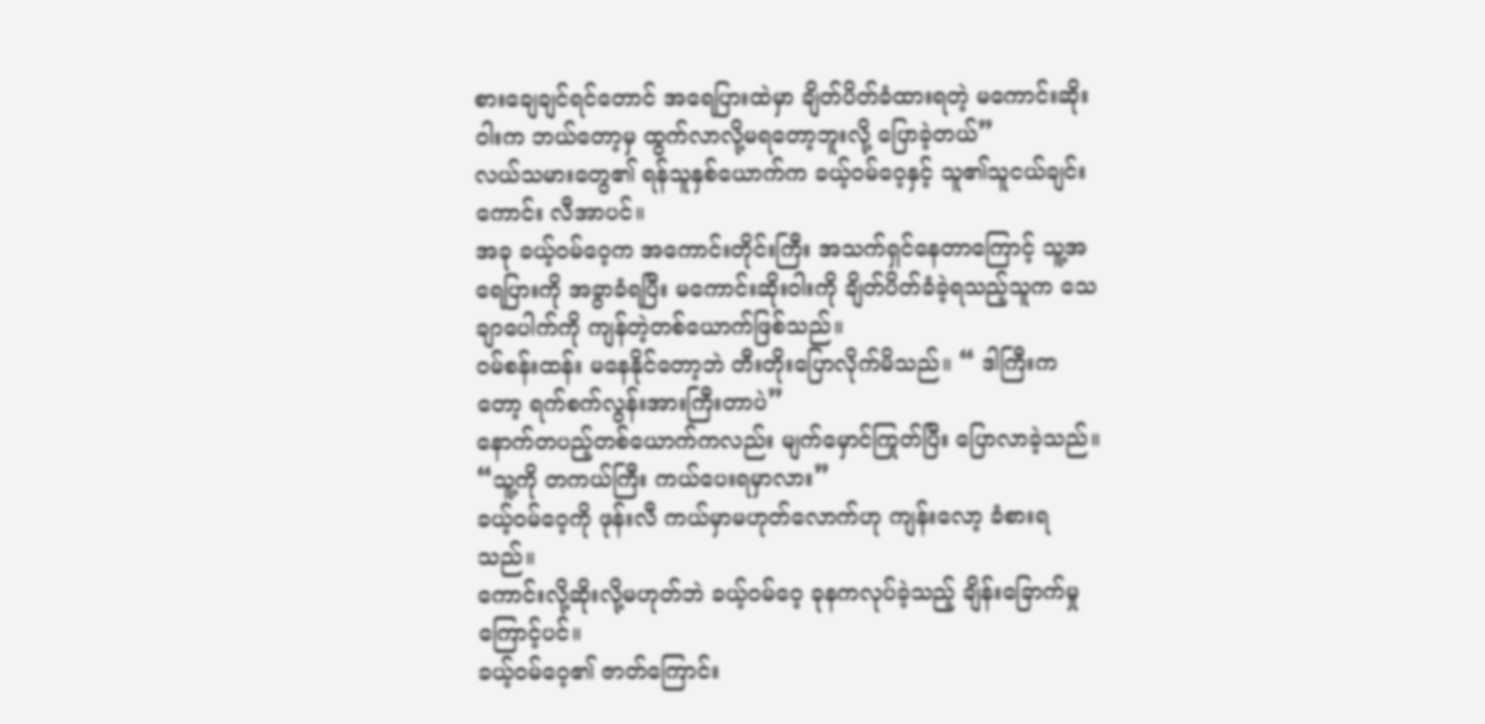စားချေချင်ရင်တောင် အရေပြားထဲမှာ ချိတ်ပိတ်ခံထားရတဲ့ မကောင်းဆိုးဝါးက ဘယ်တော့မှ ထွက်လာလို့မရတော့ဘူးလို့ ပြောခဲ့တယ်”
လယ်သမားတွေ၏ ရန်သူနှစ်ယောက်က ခယ့်ဝမ်ဝေ့နှင့် သူ၏သူငယ်ချင်းကောင်း လီအာပင်။
အခု ခယ့်ဝမ်ဝေ့က အကောင်းတိုင်းကြီး အသက်ရှင်နေတာကြောင့် သူ့အရေပြားကို အခွာခံရပြီး မကောင်းဆိုးဝါးကို ချိတ်ပိတ်ခံခဲ့ရသည့်သူက သေချာပေါက်ကို ကျန်တဲ့တစ်ယောက်ဖြစ်သည်။
ဝမ်စန်းထန်း မနေနိုင်တော့ဘဲ တီးတိုးပြောလိုက်မိသည်။ “ ဒါကြီးကတော့ ရက်စက်လွန်းအားကြီးတာပဲ”
နောက်တပည့်တစ်ယောက်ကလည်း မျက်မှောင်ကြုတ်ပြီး ပြောလာခဲ့သည်။
“သူ့ကို တကယ်ကြီး ကယ်ပေးရမှာလား”
ခယ့်ဝမ်ဝေ့ကို ဖုန်းလီ ကယ်မှာမဟုတ်လောက်ဟု ကျန်းလော့ ခံစားရသည်။
ကောင်းလို့ဆိုးလို့မဟုတ်ဘဲ ခယ့်ဝမ်ဝေ့ ခုနကလုပ်ခဲ့သည့် ချိန်းခြောက်မှုကြောင့်ပင်။
ခယ့်ဝမ်ဝေ့၏ ဇာတ်ကြောင်း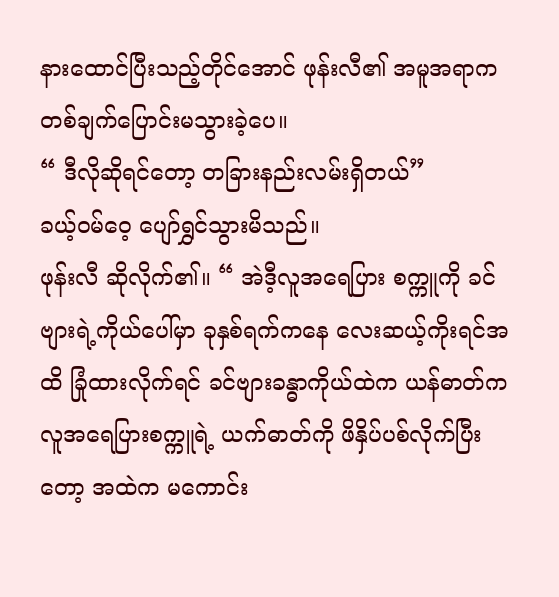နားထောင်ပြီးသည့်တိုင်အောင် ဖုန်းလီ၏ အမူအရာက တစ်ချက်ပြောင်းမသွားခဲ့ပေ။
“ ဒီလိုဆိုရင်တော့ တခြားနည်းလမ်းရှိတယ်”
ခယ့်ဝမ်ဝေ့ ပျော်ရွှင်သွားမိသည်။
ဖုန်းလီ ဆိုလိုက်၏။ “ အဲဒီ့လူအရေပြား စက္ကူကို ခင်ဗျားရဲ့ကိုယ်ပေါ်မှာ ခုနှစ်ရက်ကနေ လေးဆယ့်ကိုးရင်အထိ ခြုံထားလိုက်ရင် ခင်ဗျားခန္ဓာကိုယ်ထဲက ယန်ဓာတ်က လူအရေပြားစက္ကူရဲ့ ယက်ဓာတ်ကို ဖိနှိပ်ပစ်လိုက်ပြီးတော့ အထဲက မကောင်း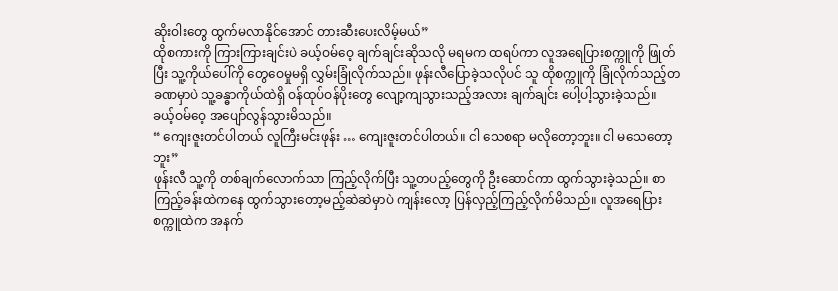ဆိုးဝါးတွေ ထွက်မလာနိုင်အောင် တားဆီးပေးလိမ့်မယ်”
ထိုစကားကို ကြားကြားချင်းပဲ ခယ့်ဝမ်ဝေ့ ချက်ချင်းဆိုသလို မရမက ထရပ်ကာ လူအရေပြားစက္ကူကို ဖြုတ်ပြီး သူ့ကိုယ်ပေါ်ကို တွေဝေမှုမရှိ လွှမ်းခြုံလိုက်သည်။ ဖုန်းလီပြောခဲ့သလိုပင် သူ ထိုစက္ကူကို ခြုံလိုက်သည့်တခဏမှာပဲ သူ့ခန္ဓာကိုယ်ထဲရှိ ဝန်ထုပ်ဝန်ပိုးတွေ လျော့ကျသွားသည့်အလား ချက်ချင်း ပေါ့ပါ့သွားခဲ့သည်။
ခယ့်ဝမ်ဝေ့ အပျော်လွန်သွားမိသည်။
“ ကျေးဇူးတင်ပါတယ် လူကြီးမင်းဖုန်း … ကျေးဇူးတင်ပါတယ်။ ငါ သေစရာ မလိုတော့ဘူး။ ငါ မသေတော့ဘူး”
ဖုန်းလီ သူ့ကို တစ်ချက်လောက်သာ ကြည့်လိုက်ပြီး သူ့တပည့်တွေကို ဦးဆောင်ကာ ထွက်သွားခဲ့သည်။ စာကြည့်ခန်းထဲကနေ ထွက်သွားတော့မည့်ဆဲဆဲမှာပဲ ကျန်းလော့ ပြန်လှည့်ကြည့်လိုက်မိသည်။ လူအရေပြားစက္ကူထဲက အနက်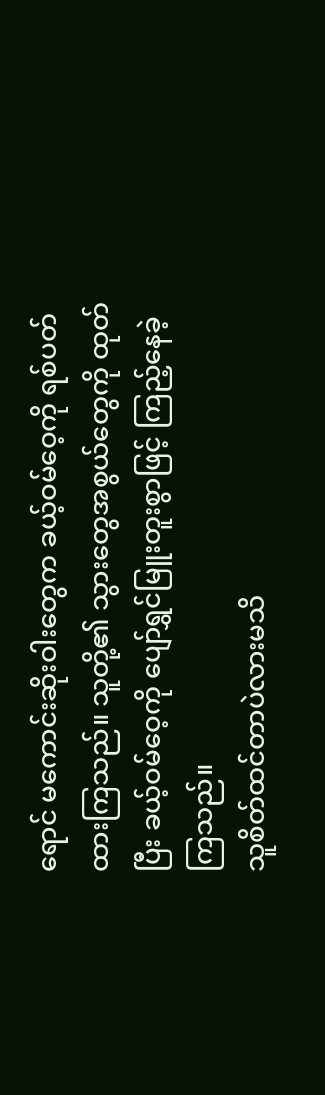ရောင် မကောင်းဆိုးဝါးတွေက ခယ့်ဝမ်ဝေ့ကို ရစ်ပတ်ထားကြသည်။ သူတို့၏ သွားတွေအစွယ်တွေကို ထုတ်ပြီး ခယ့်ဝမ်ဝေ့ကို ပျော်ရွှင်မြူးတူးစွာဖြင့် ကြည့်နေခဲ့ကြသည်။
သူစိတ်ထင်တာပဲလားမသိ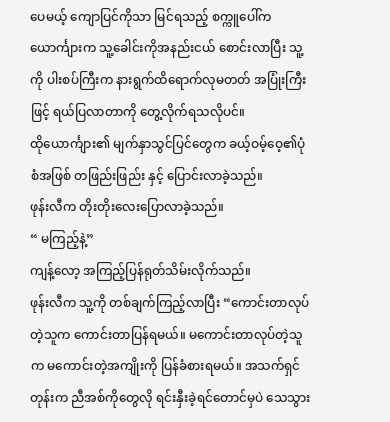ပေမယ့် ကျောပြင်ကိုသာ မြင်ရသည့် စက္ကူပေါ်က ယောင်္ကျားက သူ့ခေါင်းကိုအနည်းငယ် စောင်းလာပြီး သူ့ကို ပါးစပ်ကြီးက နားရွက်ထိရောက်လုမတတ် အပြုံးကြီးဖြင့် ရယ်ပြလာတာကို တွေ့လိုက်ရသလိုပင်။
ထိုယောင်္ကျား၏ မျက်နှာသွင်ပြင်တွေက ခယ့်ဝမ့်ဝေ့၏ပုံစံအဖြစ် တဖြည်းဖြည်း နှင့် ပြောင်းလာခဲ့သည်။
ဖုန်းလီက တိုးတိုးလေးပြောလာခဲ့သည်။
“ မကြည့်နဲ့”
ကျန့်လော့ အကြည့်ပြန်ရုတ်သိမ်းလိုက်သည်။
ဖုန်းလီက သူ့ကို တစ်ချက်ကြည့်လာပြီး “ကောင်းတာလုပ်တဲ့သူက ကောင်းတာပြန်ရမယ်။ မကောင်းတာလုပ်တဲ့သူက မကောင်းတဲ့အကျိုးကို ပြန်ခံစားရမယ်။ အသက်ရှင်တုန်းက ညီအစ်ကိုတွေလို ရင်းနှီးခဲ့ရင်တောင်မှပဲ သေသွား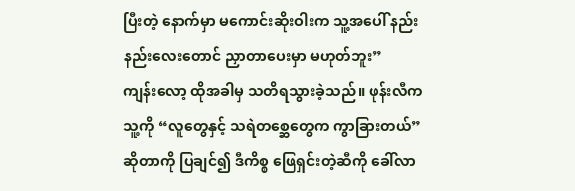ပြီးတဲ့ နောက်မှာ မကောင်းဆိုးဝါးက သူ့အပေါ် နည်းနည်းလေးတောင် ညှာတာပေးမှာ မဟုတ်ဘူး”
ကျန်းလော့ ထိုအခါမှ သတိရသွားခဲ့သည်။ ဖုန်းလီက သူ့ကို “လူတွေနှင့် သရဲတစ္ဆေတွေက ကွာခြားတယ်” ဆိုတာကို ပြချင်၍ ဒီကိစ္စ ဖြေရှင်းတဲ့ဆီကို ခေါ်လာ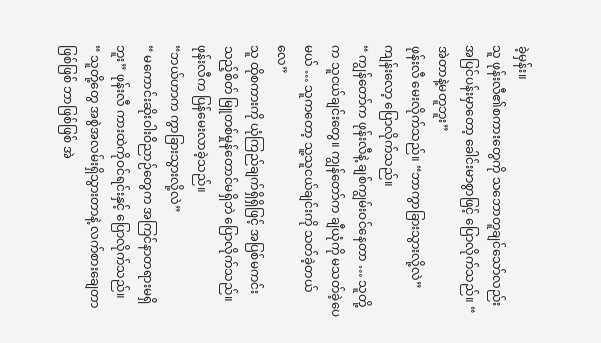ခဲ့မှန်း။
သူ ဖုန်းလီ၏စကားတွေကို သဘောတူချင်သော်လည်း အပြင်ပန်းမှာတော့ ခေါင်းမာစွာဖြင့် ပြောလိုက်သည်။ “ အဲတာနဲ့မတူဘူး”
ဖုန်းလီ မေးလိုက်သည်။ “ဘာကွာခြားသွားလို့လဲ”
ကျန်းလော့ ပြောလိုက်သည်။
“ ကျွန်တော်က ဖုန်းလီနဲ့ ချစ်ကျွမ်းဝင်နေတာ … သူတို့က သူငယ်ချင်းတွေ။ ကျွန်တော်က ချီယုံကို မသတ်ခဲ့ပေမယ် … သူကတော့ သူ့သူငယ်ချင်းကို သတ်ခဲ့တယ်လေ”
သူ ထိုစကားကို ယုံကြည်ချက်ရှိရှိဖြင့် အပြစ်မကင်းသည့်စိတ် မြူတစ်မှုန်တောင်မရှိဘဲ ပြောလိုက်သည်။
ဖုန်းလီက ပြန်မေးလာခဲ့သည်။
“ဘယ်ဟာက ကွာခြားသွားလို့လဲ”
“ မကောင်းဆိုးဝါးဝိညာဉ်တွေက အကြင်နာတရားမရှိဘူး” ဖုန်းလီ ကားထဲကိုဝင်ရင်းနှင့် ပြောလိုက်သည်။
“ သူတို့တွေ အစွဲအလမ်းရှိသွားတာနဲ့ လက်စားချေတာဖြစ်ဖြစ် ဘာဖြစ်ဖြစ် အဲ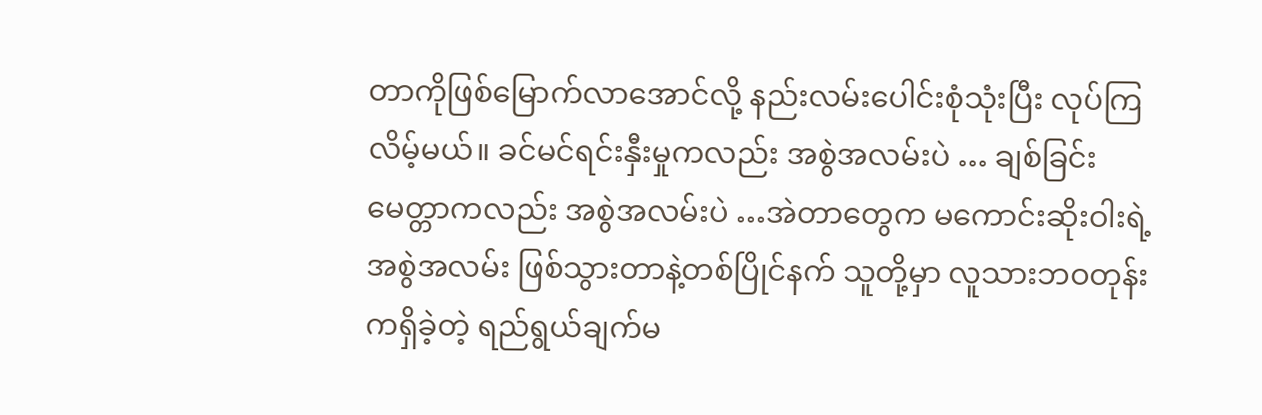တာကိုဖြစ်မြောက်လာအောင်လို့ နည်းလမ်းပေါင်းစုံသုံးပြီး လုပ်ကြလိမ့်မယ်။ ခင်မင်ရင်းနှီးမှုကလည်း အစွဲအလမ်းပဲ … ချစ်ခြင်းမေတ္တာကလည်း အစွဲအလမ်းပဲ …အဲတာတွေက မကောင်းဆိုးဝါးရဲ့ အစွဲအလမ်း ဖြစ်သွားတာနဲ့တစ်ပြိုင်နက် သူတို့မှာ လူသားဘဝတုန်းကရှိခဲ့တဲ့ ရည်ရွယ်ချက်မ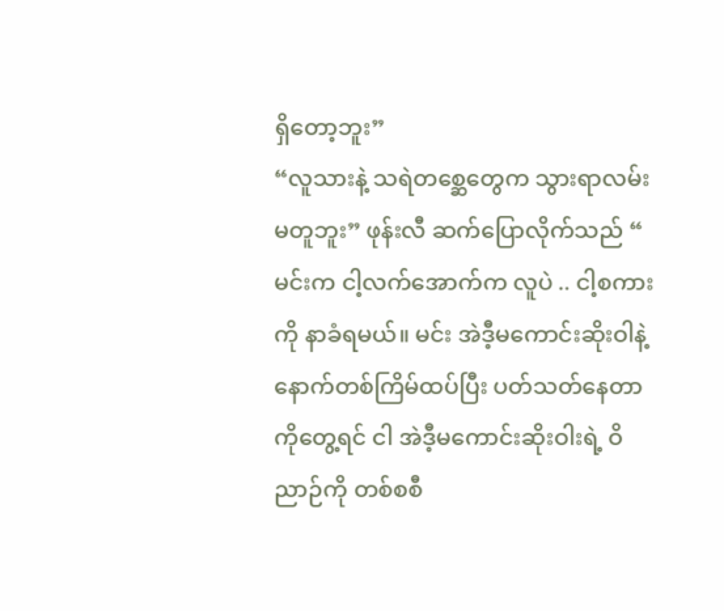ရှိတော့ဘူး”
“လူသားနဲ့ သရဲတစ္ဆေတွေက သွားရာလမ်းမတူဘူး” ဖုန်းလီ ဆက်ပြောလိုက်သည် “ မင်းက ငါ့လက်အောက်က လူပဲ .. ငါ့စကားကို နာခံရမယ်။ မင်း အဲဒီ့မကောင်းဆိုးဝါနဲ့ နောက်တစ်ကြိမ်ထပ်ပြီး ပတ်သတ်နေတာကိုတွေ့ရင် ငါ အဲဒီ့မကောင်းဆိုးဝါးရဲ့ ဝိညာဉ်ကို တစ်စစီ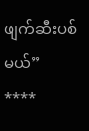ဖျက်ဆီးပစ်မယ်”
****